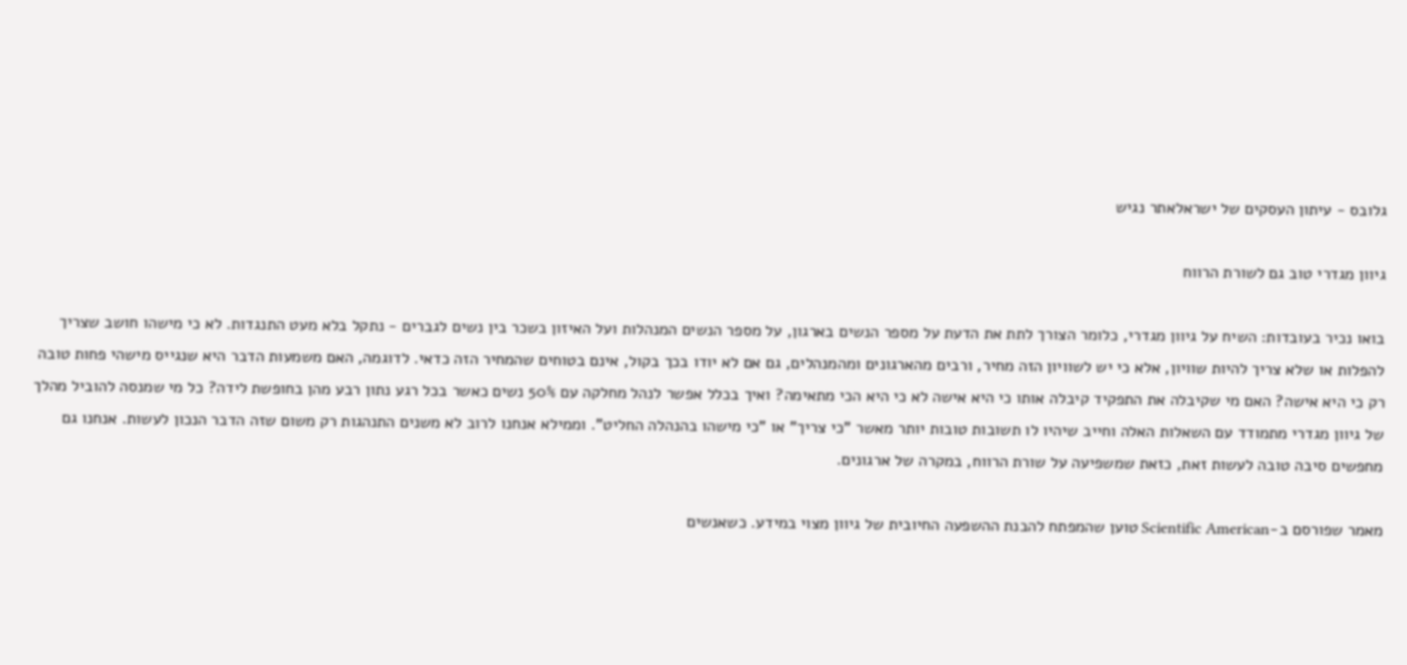גלובס - עיתון העסקים של ישראלאתר נגיש

גיוון מגדרי טוב גם לשורת הרווח

בואו נכיר בעובדות: השיח על גיוון מגדרי, כלומר הצורך לתת את הדעת על מספר הנשים בארגון, על מספר הנשים המנהלות ועל האיזון בשכר בין נשים לגברים - נתקל בלא מעט התנגדות. לא כי מישהו חושב שצריך להפלות או שלא צריך להיות שוויון, אלא כי יש לשוויון הזה מחיר, ורבים מהארגונים ומהמנהלים, גם אם לא יודו בכך בקול, אינם בטוחים שהמחיר הזה כדאי. לדוגמה, האם משמעות הדבר היא שנגייס מישהי פחות טובה רק כי היא אישה? האם מי שקיבלה את התפקיד קיבלה אותו כי היא אישה לא כי היא הכי מתאימה? ואיך בכלל אפשר לנהל מחלקה עם 50% נשים כאשר בכל רגע נתון רבע מהן בחופשת לידה? כל מי שמנסה להוביל מהלך של גיוון מגדרי מתמודד עם השאלות האלה וחייב שיהיו לו תשובות טובות יותר מאשר "כי צריך" או "כי מישהו בהנהלה החליט". וממילא אנחנו לרוב לא משנים התנהגות רק משום שזה הדבר הנכון לעשות. אנחנו גם מחפשים סיבה טובה לעשות זאת, כזאת שמשפיעה על שורת הרווח, במקרה של ארגונים.

מאמר שפורסם ב-Scientific American טוען שהמפתח להבנת ההשפעה החיובית של גיוון מצוי במידע. כשאנשים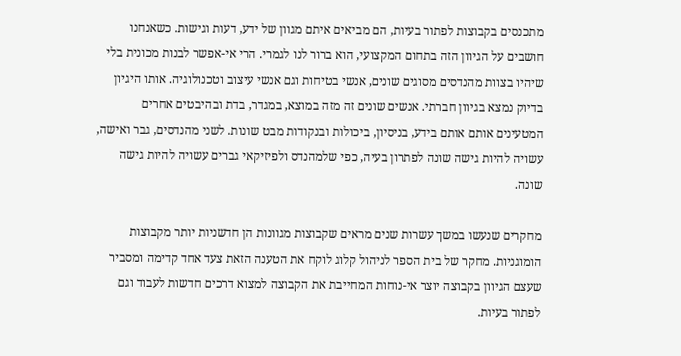מתכנסים בקבוצות לפתור בעיות, הם מביאים איתם מגוון של ידע, דעות וגישות. כשאנחנו חושבים על הגיוון הזה בתחום המקצועי, הוא ברור לנו לגמרי. הרי אי-אפשר לבנות מכונית בלי שיהיו בצוות מהנדסים מסוגים שונים, אנשי בטיחות וגם אנשי עיצוב וטכנולוגיה. אותו היגיון בדיוק נמצא בגיוון חברתי. אנשים שונים זה מזה במוצא, במגדר, בדת ובהיבטים אחרים המטעינים אותם אותם בידע, בניסיון, ביכולות ובנקודות מבט שונות. לשני מהנדסים, גבר ואישה, עשויה להיות גישה שונה לפתרון בעיה, כפי שלמהנדס ולפיזיקאי גברים עשויה להיות גישה שונה.

מחקרים שנעשו במשך עשרות שנים מראים שקבוצות מגוונות הן חדשניות יותר מקבוצות הומוגניות. מחקר של בית הספר לניהול קלוג לוקח את הטענה הזאת צעד אחד קדימה ומסביר שעצם הגיוון בקבוצה יוצר אי-נוחות המחייבת את הקבוצה למצוא דרכים חדשות לעבוד וגם לפתור בעיות.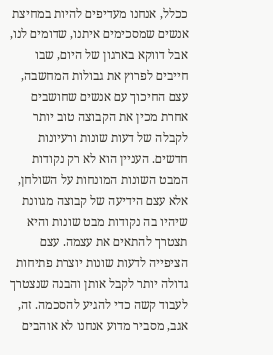ככלל, אנחנו מעדיפים להיות במחיצת אנשים שמסכימים איתנו, שדומים לנו, אבל דווקא בארגון של היום, שבו חייבים לפרוץ את גבולות המחשבה, עצם החיכוך עם אנשים שחושבים אחרת מכין את הקבוצה טוב יותר לקבלה של דעות שונות ורעיונות חדשים. העניין הוא לא רק נקודות המבט השונות המונחות על השולחן, אלא עצם הידיעה של קבוצה מגוונת שיהיו בה נקודות מבט שונות והיא תצטרך להתאים את עצמה. עצם הציפייה לדעות שונות יוצרת פתיחות גדולה יותר לקבל אותן והבנה שנצטרך לעבוד קשה כדי להגיע להסכמה. זה, אגב, מסביר מדוע אנחנו לא אוהבים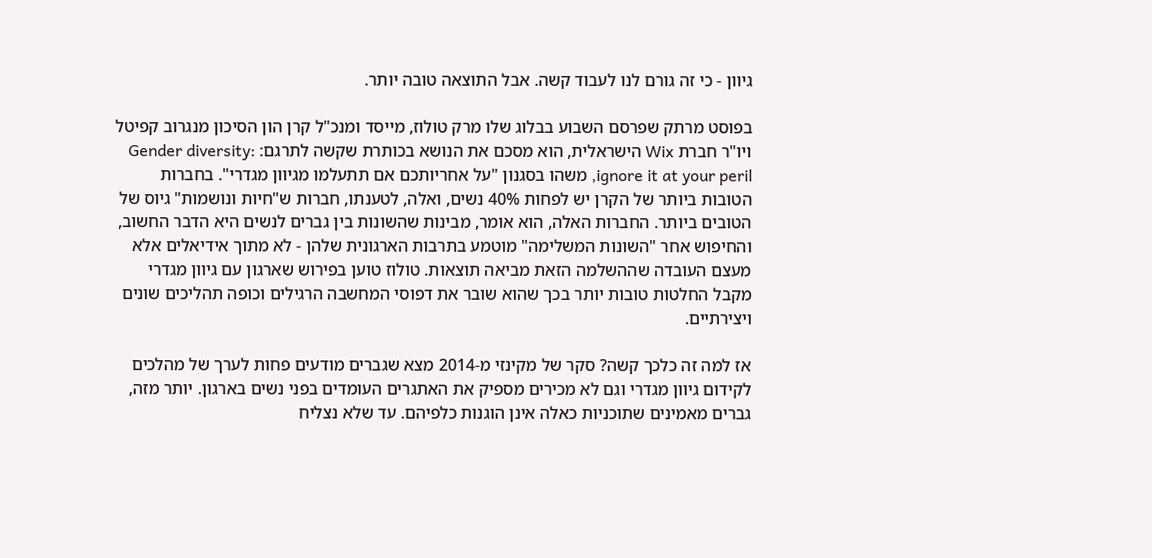גיוון - כי זה גורם לנו לעבוד קשה. אבל התוצאה טובה יותר.

בפוסט מרתק שפרסם השבוע בבלוג שלו מרק טולוז, מייסד ומנכ"ל קרן הון הסיכון מנגרוב קפיטל ויו"ר חברת Wix הישראלית, הוא מסכם את הנושא בכותרת שקשה לתרגם: Gender diversity: ignore it at your peril, משהו בסגנון "על אחריותכם אם תתעלמו מגיוון מגדרי". בחברות הטובות ביותר של הקרן יש לפחות 40% נשים, ואלה, לטענתו, חברות ש"חיות ונושמות" גיוס של הטובים ביותר. החברות האלה, הוא אומר, מבינות שהשונות בין גברים לנשים היא הדבר החשוב, והחיפוש אחר "השונות המשלימה" מוטמע בתרבות הארגונית שלהן - לא מתוך אידיאלים אלא מעצם העובדה שההשלמה הזאת מביאה תוצאות. טולוז טוען בפירוש שארגון עם גיוון מגדרי מקבל החלטות טובות יותר בכך שהוא שובר את דפוסי המחשבה הרגילים וכופה תהליכים שונים ויצירתיים.

אז למה זה כלכך קשה? סקר של מקינזי מ-2014 מצא שגברים מודעים פחות לערך של מהלכים לקידום גיוון מגדרי וגם לא מכירים מספיק את האתגרים העומדים בפני נשים בארגון. יותר מזה, גברים מאמינים שתוכניות כאלה אינן הוגנות כלפיהם. עד שלא נצליח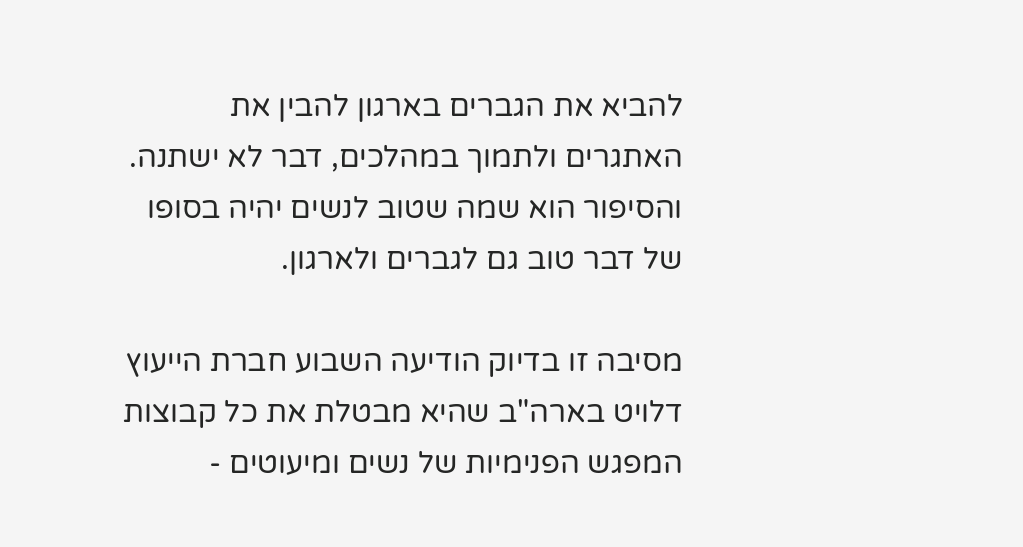להביא את הגברים בארגון להבין את האתגרים ולתמוך במהלכים, דבר לא ישתנה. והסיפור הוא שמה שטוב לנשים יהיה בסופו של דבר טוב גם לגברים ולארגון.

מסיבה זו בדיוק הודיעה השבוע חברת הייעוץ דלויט בארה"ב שהיא מבטלת את כל קבוצות המפגש הפנימיות של נשים ומיעוטים -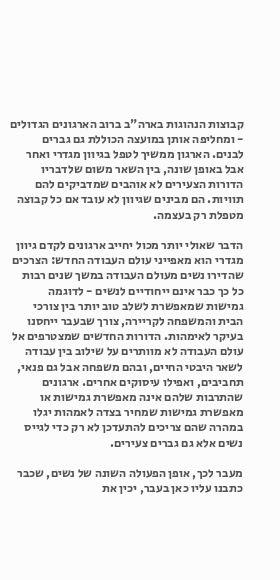קבוצות הנהוגות בארה"ב ברוב הארגונים הגדולים - ומחליפה אותן במועצה הכוללת גם גברים לבנים. הארגון ממשיך לטפל בגיוון מגדרי ואחר אבל באופן שונה, בין השאר משום שלדבריו הדורות הצעירים לא אוהבים שמדביקים להם תוויות. הם מבינים שגיוון לא עובד אם כל קבוצה מטפלת רק בעצמה.

הדבר שאולי יותר מכול יחייב ארגונים לקדם גיוון מגדרי הוא מאפייני עולם העבודה החדש: הצרכים שהדירו נשים מעולם העבודה במשך שנים רבות כל כך כבר אינם ייחודיים לנשים - לדוגמה גמישות שמאפשרת לשלב טוב יותר בין צורכי הבית והמשפחה לקריירה, צורך שבעבר ייחסנו בעיקר לאימהות. הדורות החדשים שמצטרפים אל עולם העבודה לא מוותרים על שילוב בין עבודה לשאר היבטי החיים, ובהם משפחה אבל גם פנאי, תחביבים, ואפילו עיסוקים אחרים. ארגונים שהתרבות שלהם אינה מאפשרת גמישות או מאפשרת גמישות שמחיר בצדה לאמהות יגלו במהרה שהם צריכים להתעדכן לא רק כדי לגייס נשים אלא גם גברים צעירים.

מעבר לכך, אופן הפעולה השונה של נשים, שכבר כתבנו עליו כאן בעבר, יכין את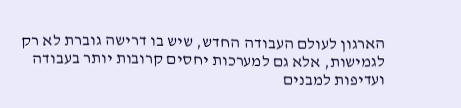הארגון לעולם העבודה החדש, שיש בו דרישה גוברת לא רק לגמישות, אלא גם למערכות יחסים קרובות יותר בעבודה ועדיפות למבנים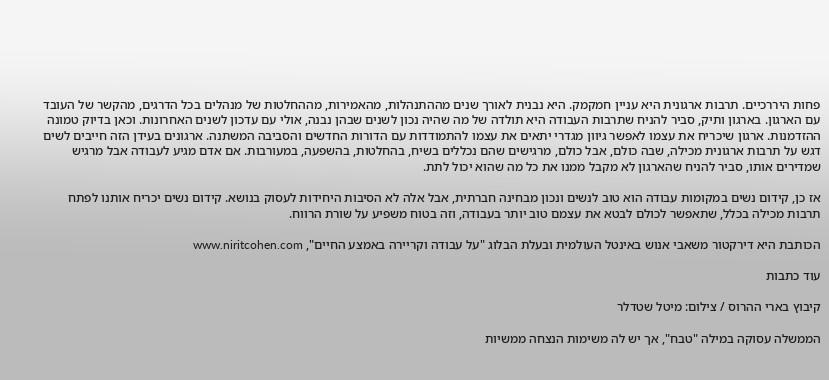פחות היררכיים. תרבות ארגונית היא עניין חמקמק. היא נבנית לאורך שנים מההתנהלות, מהאמירות, מההחלטות של מנהלים בכל הדרגים, מהקשר של העובד עם הארגון. בארגון ותיק, סביר להניח שתרבות העבודה היא תולדה של מה שהיה נכון לשנים שבהן נבנה, אולי עם עדכון לשנים האחרונות. וכאן בדיוק טמונה ההזדמנות. ארגון שיכריח את עצמו לאפשר גיוון מגדרי יתאים את עצמו להתמודדות עם הדורות החדשים והסביבה המשתנה. ארגונים בעידן הזה חייבים לשים דגש על תרבות ארגונית מכילה, שבה כולם, אבל כולם, מרגישים שהם נכללים בשיח, בהחלטות, בהשפעה, במעורבות. אם אדם מגיע לעבודה אבל מרגיש שמדירים אותו, סביר להניח שהארגון לא מקבל ממנו את כל מה שהוא יכול לתת.

אז כן, קידום נשים במקומות עבודה הוא טוב לנשים ונכון מבחינה חברתית, אבל אלה לא הסיבות היחידות לעסוק בנושא. קידום נשים יכריח אותנו לפתח תרבות מכילה בכלל, שתאפשר לכולם לבטא את עצמם טוב יותר בעבודה, וזה בטוח משפיע על שורת הרווח.

הכותבת היא דירקטור משאבי אנוש באינטל העולמית ובעלת הבלוג "על עבודה וקריירה באמצע החיים", www.niritcohen.com

עוד כתבות

קיבוץ בארי ההרוס / צילום: מיטל שטדלר

הממשלה עסוקה במילה "טבח", אך יש לה משימות הנצחה ממשיות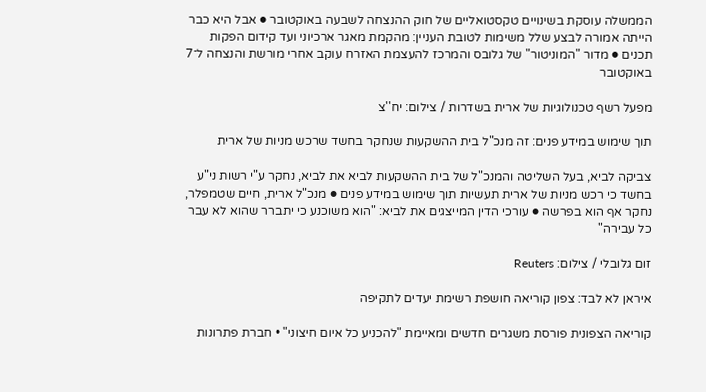הממשלה עוסקת בשינויים טקסטואליים של חוק ההנצחה לשבעה באוקטובר ● אבל היא כבר הייתה אמורה לבצע שלל משימות לטובת העניין: מהקמת מאגר ארכיוני ועד קידום הפקות תכנים ● מדור "המוניטור" של גלובס והמרכז להעצמת האזרח עוקב אחרי מורשת והנצחה ל־7 באוקטובר

מפעל רשף טכנולוגיות של ארית בשדרות / צילום: יח''צ

תוך שימוש במידע פנים: זה מנכ"ל בית ההשקעות שנחקר בחשד שרכש מניות של ארית

צביקה לביא, בעל השליטה והמנכ"ל של בית ההשקעות לביא את לביא, נחקר ע"י רשות ני"ע בחשד כי רכש מניות של ארית תעשיות תוך שימוש במידע פנים ● מנכ"ל ארית, חיים שטמפלר, נחקר אף הוא בפרשה ● עורכי הדין המייצגים את לביא: "הוא משוכנע כי יתברר שהוא לא עבר כל עבירה"

זום גלובלי / צילום: Reuters

איראן לא לבד: צפון קוריאה חושפת רשימת יעדים לתקיפה

קוריאה הצפונית פורסת משגרים חדשים ומאיימת "להכניע כל איום חיצוני" • חברת פתרונות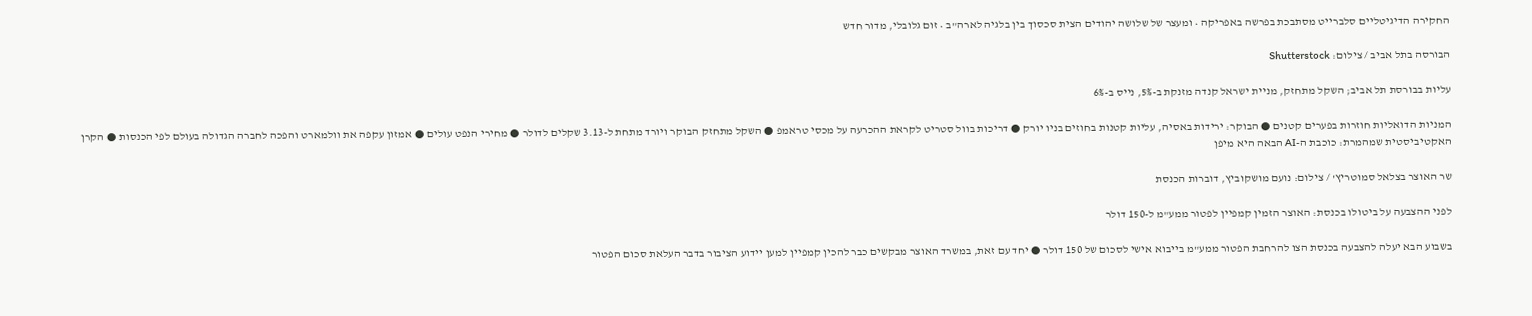החקירה הדיגיטליים סלברייט מסתבכת בפרשה באפריקה • ומעצר של שלושה יהודים הצית סכסוך בין בלגיה לארה"ב • זום גלובלי, מדור חדש

הבורסה בתל אביב / צילום: Shutterstock

עליות בבורסת תל אביב; השקל מתחזק, מניית ישראל קנדה מזנקת ב-5%, נייס ב-6%

המניות הדואליות חוזרות בפערים קטנים ● הבוקר: ירידות באסיה, עליות קטנות בחוזים בניו יורק ● דריכות בוול סטריט לקראת ההכרעה על מכסי טראמפ ● השקל מתחזק הבוקר ויורד מתחת ל-3.13 שקלים לדולר ● מחירי הנפט עולים ● אמזון עקפה את וולמארט והפכה לחברה הגדולה בעולם לפי הכנסות ● הקרן האקטיביסטית שמהמרת: כוכבת ה-AI הבאה היא מיפן

שר האוצר בצלאל סמוטריץ' / צילום: נועם מושקוביץ, דוברות הכנסת

לפני ההצבעה על ביטולו בכנסת: האוצר הזמין קמפיין לפטור ממע"מ ל-150 דולר

בשבוע הבא יעלה להצבעה בכנסת הצו להרחבת הפטור ממע"מ בייבוא אישי לסכום של 150 דולר ● יחד עם זאת, במשרד האוצר מבקשים כבר להכין קמפיין למען יידוע הציבור בדבר העלאת סכום הפטור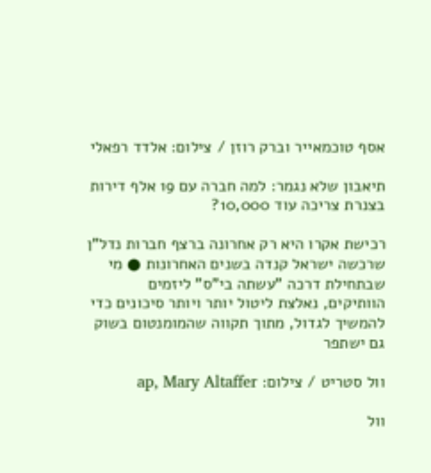אסף טוכמאייר וברק רוזן / צילום: אלדד רפאלי

תיאבון שלא נגמר: למה חברה עם 19 אלף דירות בצנרת צריכה עוד 10,000?

רכישת אקרו היא רק אחרונה ברצף חברות נדל"ן שרכשה ישראל קנדה בשנים האחרונות ● מי שבתחילת דרכה "עשתה בי"ס" ליזמים הוותיקים, נאלצת ליטול יותר ויותר סיכונים כדי להמשיך לגדול, מתוך תקווה שהמומנטום בשוק גם ישתפר

וול סטריט / צילום: ap, Mary Altaffer

וול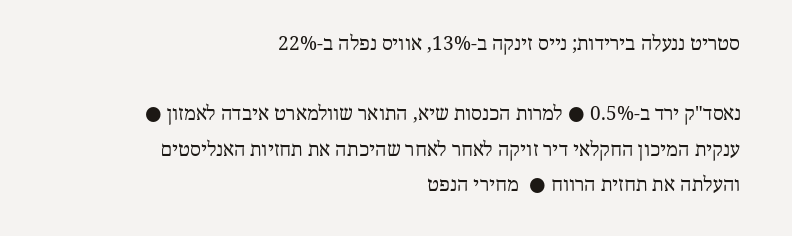סטריט ננעלה בירידות; נייס זינקה ב-13%, אוויס נפלה ב-22%

נאסד"ק ירד ב-0.5% ● למרות הכנסות שיא, התואר שוולמארט איבדה לאמזון ● ענקית המיכון החקלאי דיר זויקה לאחר לאחר שהיכתה את תחזיות האנליסטים והעלתה את תחזית הרווח ●  מחירי הנפט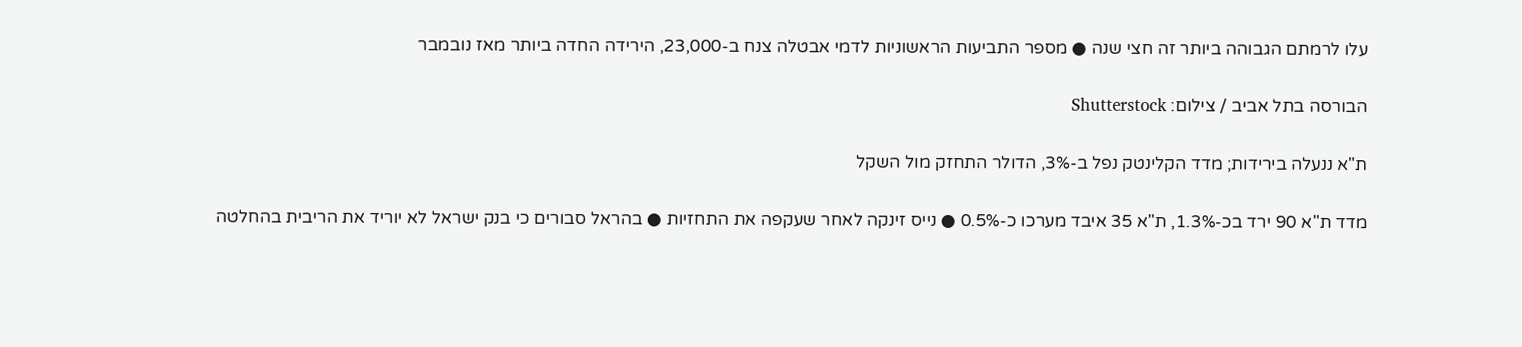עלו לרמתם הגבוהה ביותר זה חצי שנה ● מספר התביעות הראשוניות לדמי אבטלה צנח ב-23,000, הירידה החדה ביותר מאז נובמבר

הבורסה בתל אביב / צילום: Shutterstock

ת"א ננעלה בירידות; מדד הקלינטק נפל ב-3%, הדולר התחזק מול השקל

מדד ת"א 90 ירד בכ-1.3%, ת"א 35 איבד מערכו כ-0.5% ● נייס זינקה לאחר שעקפה את התחזיות ● בהראל סבורים כי בנק ישראל לא יוריד את הריבית בהחלטה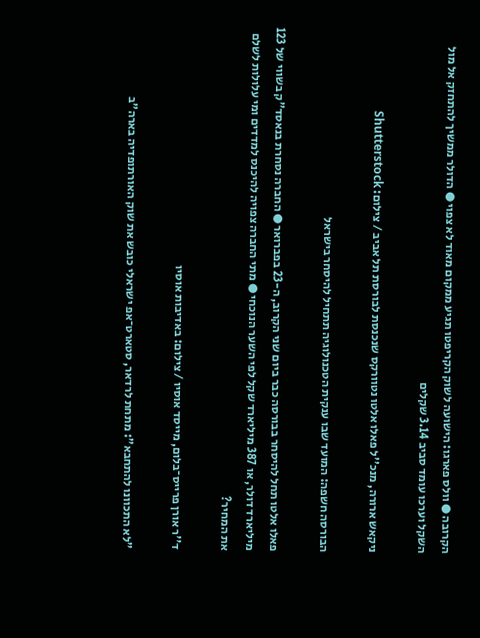הקרובה ● וולס פארגו: הישועה לשוק הקריפטו תגיע ממקום מאוד לא צפוי ● הדולר ממשיך להתחזק אל מול השקל וערכו עומד סביב 3.14 שקלים

ניקאש ארורה, מנכ''ל פאלו אלטו נטוורקס שנכנסת לבורסת תל אביב / צילום: Shutterstock

הבורסה חשפה: המועד שבו ענקית הטכנולוגיה תתחיל להיסחר בישראל

פאלו אלטו תחל להיסחר בבורסה כבר ביום שני הקרוב, ה-23 בפברואר ● החברה נסחרת בנאסד"ק בשווי של 123 מיליארד דולר, או 387 מיליארד שקל לפי השער הנוכחי ● מתי החברה צפויה להיכנס למדדים ומי עלולות לשלם את המחיר?

ד''ר אורן פרייס־בלום, מייסד אוסיו / צילום: באדיבות אוסיו

"לא התכוונו להתחבא": מתחת לרדאר, סטארט־אפ ישראלי כובש את שוק האורתופדיה בארה"ב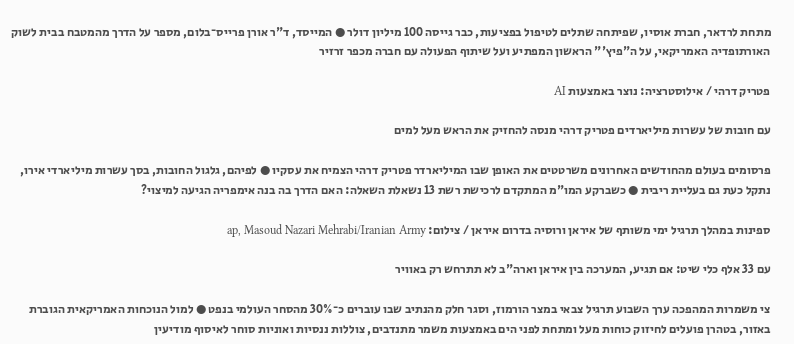מתחת לרדאר, חברת אוסיו, שפיתחה שתלים לטיפול בפציעות, כבר גייסה 100 מיליון דולר ● המייסד, ד"ר אורן פרייס־בלום, מספר על הדרך מהמטבח בבית לשוק האורתופדיה האמריקאי, על ה"פיץ'" הראשון המפתיע ועל שיתוף הפעולה עם חברה מכפר זרזיר

פטריק דרהי / אילוסטרציה: נוצר באמצעות AI

עם חובות של עשרות מיליארדים פטריק דרהי מנסה להחזיק את הראש מעל למים

פרסומים בעולם מהחודשים האחרונים משרטטים את האופן שבו המיליארדר פטריק דרהי הצמיח את עסקיו ● לפיהם, גלגול החובות, בסך עשרות מיליארדי אירו, נתקל כעת גם בעליית ריבית ● כשברקע המו"מ המתקדם לרכישת רשת 13 נשאלת השאלה: האם הדרך בה בנה אימפריה הגיעה למיצוי?

ספינות במהלך תרגיל ימי משותף של איראן ורוסיה בדרום איראן / צילום: ap, Masoud Nazari Mehrabi/Iranian Army

עם 33 אלף כלי שיט: אם תגיע, המערכה בין איראן וארה"ב לא תתרחש רק באוויר

צי משמרות המהפכה ערך השבוע תרגיל צבאי במצר הורמוז, וסגר חלק מהנתיב שבו עוברים כ־30% מהסחר העולמי בנפט ● למול הנוכחות האמריקאית הגוברת באזור, בטהרן פועלים לחיזוק כוחות מעל ומתחת לפני הים באמצעות משמר מתנדבים, צוללות ננסיות ואוניות סוחר לאיסוף מודיעין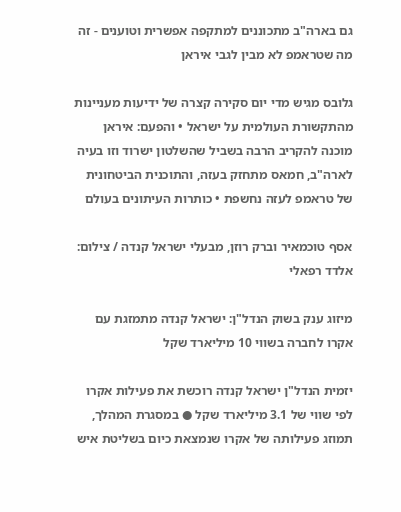גם בארה"ב מתכוננים למתקפה אפשרית וטוענים - זה מה שטראמפ לא מבין לגבי איראן

גלובס מגיש מדי יום סקירה קצרה של ידיעות מעניינות מהתקשורת העולמית על ישראל • והפעם: איראן מוכנה להקריב הרבה בשביל שהשלטון ישרוד וזו בעיה לארה"ב, חמאס מתחזק בעזה, והתוכנית הביטחונית של טראמפ לעזה נחשפת • כותרות העיתונים בעולם

אסף טוכמאיר וברק רוזן, מבעלי ישראל קנדה / צילום: אלדד רפאלי

מיזוג ענק בשוק הנדל"ן: ישראל קנדה מתמזגת עם אקרו לחברה בשווי 10 מיליארד שקל

יזמית הנדל"ן ישראל קנדה רוכשת את פעילות אקרו לפי שווי של 3.1 מיליארד שקל ● במסגרת המהלך, תמוזג פעילותה של אקרו שנמצאת כיום בשליטת איש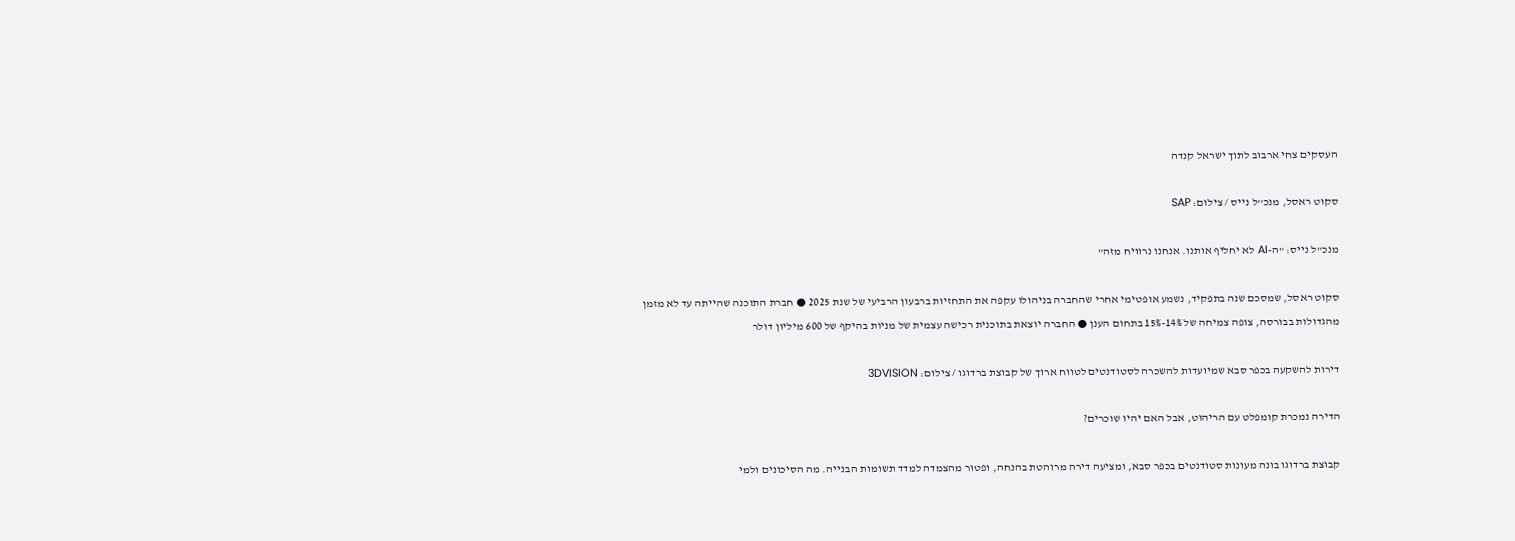העסקים צחי ארבוב לתוך ישראל קנדה

סקוט ראסל, מנכ''ל נייס / צילום: SAP

מנכ"ל נייס: "ה-AI לא יחליף אותנו. אנחנו נרוויח מזה"

סקוט ראסל, שמסכם שנה בתפקיד, נשמע אופטימי אחרי שהחברה בניהולו עקפה את התחזיות ברבעון הרביעי של שנת 2025 ● חברת התוכנה שהייתה עד לא מזמן מהגדולות בבורסה, צופה צמיחה של 14%-15% בתחום הענן ● החברה יוצאת בתוכנית רכישה עצמית של מניות בהיקף של 600 מיליון דולר

דירות להשקעה בכפר סבא שמיועדות להשכרה לסטודנטים לטווח ארוך של קבוצת ברדוגו / צילום: 3DVISION

הדירה נמכרת קומפלט עם הריהוט, אבל האם יהיו שוכרים?

קבוצת ברדוגו בונה מעונות סטודנטים בכפר סבא, ומציעה דירה מרוהטת בהנחה, ופטור מהצמדה למדד תשומות הבנייה. מה הסיכונים ולמי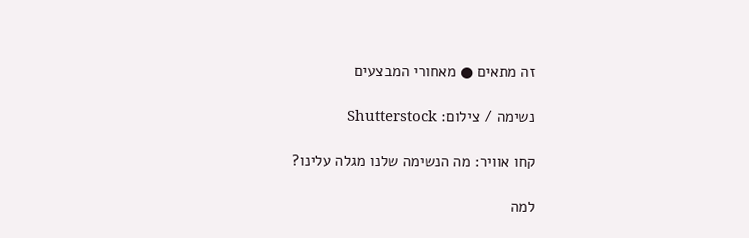זה מתאים ● מאחורי המבצעים

נשימה / צילום: Shutterstock

קחו אוויר: מה הנשימה שלנו מגלה עלינו?

למה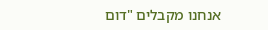אנחנו מקבלים "דום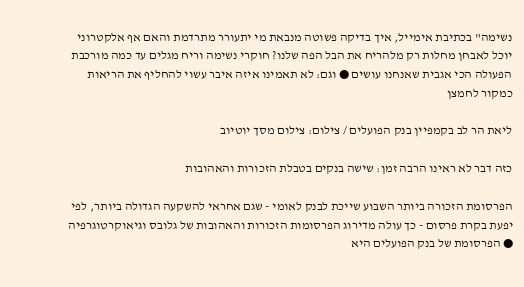נשימה" בכתיבת אימייל, איך בדיקה פשוטה מנבאת מי יתעורר מתרדמת והאם אף אלקטרוני יוכל לאבחן מחלות רק מלהריח את הבל הפה שלנו? חוקרי נשימה וריח מגלים עד כמה מורכבת הפעולה הכי אגבית שאנחנו עושים ● וגם: לא תאמינו איזה איבר עשוי להחליף את הריאות כמקור לחמצן

ליאת הר לב בקמפיין בנק הפועלים / צילום: צילום מסך יוטיוב

כזה דבר לא ראינו הרבה זמן: שישה בנקים בטבלת הזכורות והאהובות

הפרסומת הזכורה ביותר השבוע שייכת לבנק לאומי - שגם אחראי להשקעה הגדולה ביותר, לפי יפעת בקרת פרסום - כך עולה מדירוג הפרסומות הזכורות והאהובות של גלובס וגיאוקרטוגרפיה ● הפרסומת של בנק הפועלים היא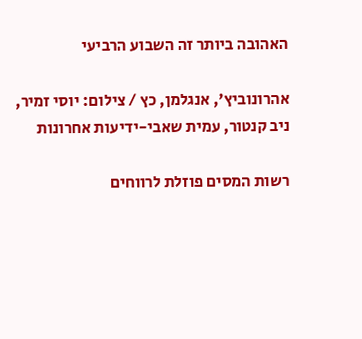האהובה ביותר זה השבוע הרביעי

אהרונוביץ', אנגלמן, כץ / צילום: יוסי זמיר, ניב קנטור, עמית שאבי-ידיעות אחרונות

רשות המסים פוזלת לרווחים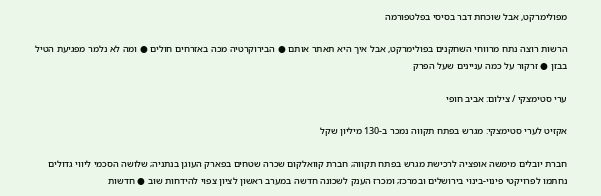מפולימרקט, אבל שוכחת דבר בסיסי בפלטפורמה

הרשות רוצה נתח מרווחי השחקנים בפולימרקט, אבל איך היא תאתר אותם ● הבירוקרטיה מכה באזרחים חולים ● ומה לא נלמר מפגיעת הטיל בבזן ● זרקור על כמה עניינים שעל הפרק

ערי סטימצקי / צילום: אביב חופי

אקזיט לערי סטימצקי: מגרש בפתח תקווה נמכר ב-130 מיליון שקל

חברת יובלים מימשה אופציה לרכישת מגרש בפתח תקווה; חברת קוואלקום שכרה שטחים בפארק העוגן בנתניה; שלושה הסכמי ליווי גדולים נחתמו לפרויקטי פינוי-בינוי בירושלים ובמרכז; ומכרז הענק לשכונה חדשה במערב ראשון לציון צפוי להידחות שוב ● חדשות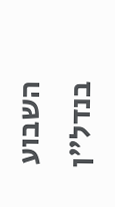השבוע בנדל"ן